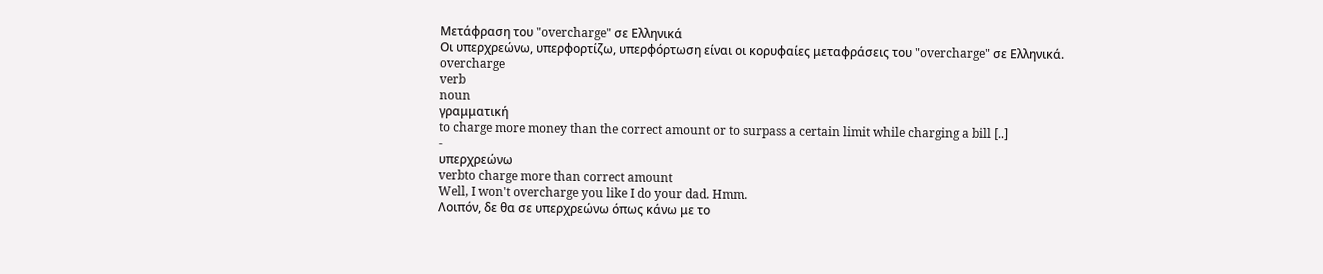Μετάφραση του "overcharge" σε Ελληνικά
Οι υπερχρεώνω, υπερφορτίζω, υπερφόρτωση είναι οι κορυφαίες μεταφράσεις του "overcharge" σε Ελληνικά.
overcharge
verb
noun
γραμματική
to charge more money than the correct amount or to surpass a certain limit while charging a bill [..]
-
υπερχρεώνω
verbto charge more than correct amount
Well, I won't overcharge you like I do your dad. Hmm.
Λοιπόν, δε θα σε υπερχρεώνω όπως κάνω με το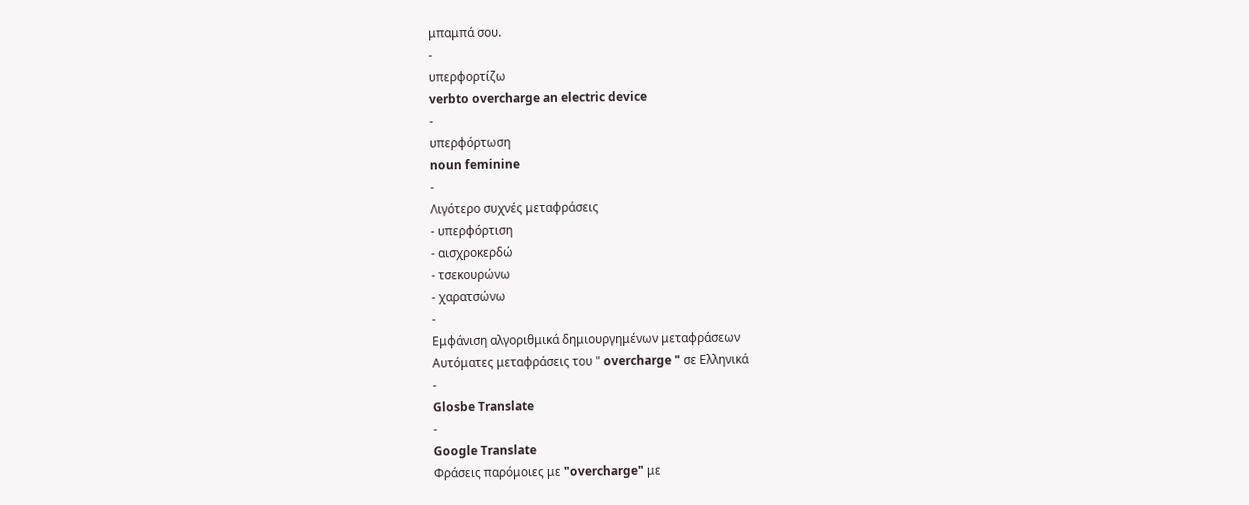μπαμπά σου.
-
υπερφορτίζω
verbto overcharge an electric device
-
υπερφόρτωση
noun feminine
-
Λιγότερο συχνές μεταφράσεις
- υπερφόρτιση
- αισχροκερδώ
- τσεκουρώνω
- χαρατσώνω
-
Εμφάνιση αλγοριθμικά δημιουργημένων μεταφράσεων
Αυτόματες μεταφράσεις του " overcharge " σε Ελληνικά
-
Glosbe Translate
-
Google Translate
Φράσεις παρόμοιες με "overcharge" με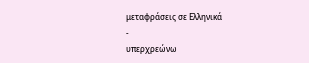μεταφράσεις σε Ελληνικά
-
υπερχρεώνω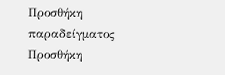Προσθήκη παραδείγματος
Προσθήκη